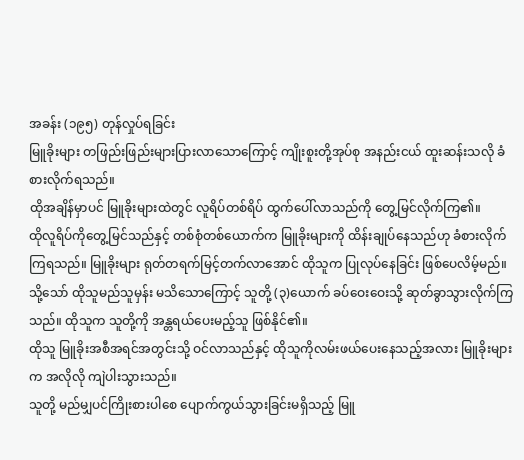အခန်း (၁၉၅) တုန်လှုပ်ရခြင်း
မြူခိုးများ တဖြည်းဖြည်းများပြားလာသောကြောင့် ကျိုးစူးတို့အုပ်စု အနည်းငယ် ထူးဆန်းသလို ခံစားလိုက်ရသည်။
ထိုအချိန်မှာပင် မြူခိုးများထဲတွင် လူရိပ်တစ်ရိပ် ထွက်ပေါ်လာသည်ကို တွေ့မြင်လိုက်ကြ၏။
ထိုလူရိပ်ကိုတွေ့မြင်သည်နှင့် တစ်စုံတစ်ယောက်က မြူခိုးများကို ထိန်းချုပ်နေသည်ဟု ခံစားလိုက်ကြရသည်။ မြူခိုးများ ရုတ်တရက်မြင့်တက်လာအောင် ထိုသူက ပြုလုပ်နေခြင်း ဖြစ်ပေလိမ့်မည်။
သို့သော် ထိုသူမည်သူမှန်း မသိသောကြောင့် သူတို့ (၃)ယောက် ခပ်ဝေးဝေးသို့ ဆုတ်ခွာသွားလိုက်ကြသည်။ ထိုသူက သူတို့ကို အန္တရယ်ပေးမည့်သူ ဖြစ်နိုင်၏။
ထိုသူ မြူခိုးအစီအရင်အတွင်းသို့ ဝင်လာသည်နှင့် ထိုသူကိုလမ်းဖယ်ပေးနေသည့်အလား မြူခိုးများက အလိုလို ကျဲပါးသွားသည်။
သူတို့ မည်မျှပင်ကြိုးစားပါစေ ပျောက်ကွယ်သွားခြင်းမရှိသည့် မြူ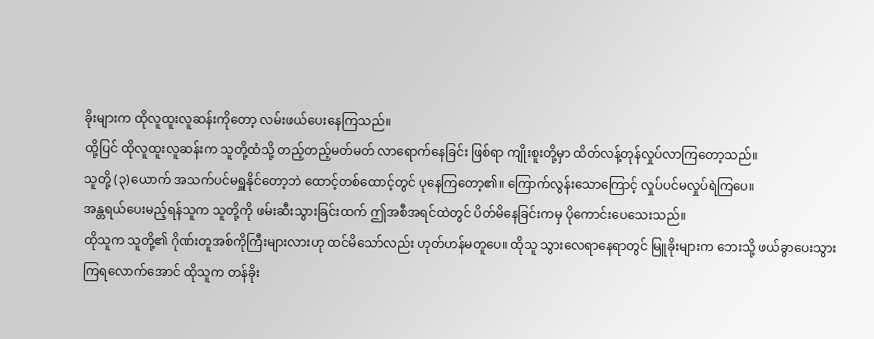ခိုးများက ထိုလူထူးလူဆန်းကိုတော့ လမ်းဖယ်ပေးနေကြသည်။
ထို့ပြင် ထိုလူထူးလူဆန်းက သူတို့ထံသို့ တည့်တည့်မတ်မတ် လာရောက်နေခြင်း ဖြစ်ရာ ကျိုးစူးတို့မှာ ထိတ်လန့်တုန်လှုပ်လာကြတော့သည်။
သူတို့ (၃)ယောက် အသက်ပင်မရှူနိုင်တော့ဘဲ ထောင့်တစ်ထောင့်တွင် ပုနေကြတော့၏။ ကြောက်လွန်းသောကြောင့် လှုပ်ပင်မလှုပ်ရဲကြပေ။
အန္တရယ်ပေးမည့်ရန်သူက သူတို့ကို ဖမ်းဆီးသွားခြင်းထက် ဤအစီအရင်ထဲတွင် ပိတ်မိနေခြင်းကမှ ပိုကောင်းပေသေးသည်။
ထိုသူက သူတို့၏ ဂိုဏ်းတူအစ်ကိုကြီးများလားဟု ထင်မိသော်လည်း ဟုတ်ဟန်မတူပေ။ ထိုသူ သွားလေရာနေရာတွင် မြူခိုးများက ဘေးသို့ ဖယ်ခွာပေးသွားကြရလောက်အောင် ထိုသူက တန်ခိုး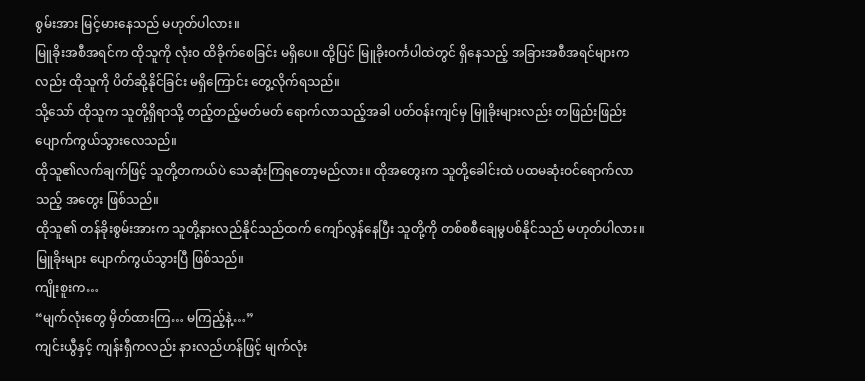စွမ်းအား မြင့်မားနေသည် မဟုတ်ပါလား။
မြူခိုးအစီအရင်က ထိုသူကို လုံး၀ ထိခိုက်စေခြင်း မရှိပေ။ ထို့ပြင် မြူခိုးဝင်္ကပါထဲတွင် ရှိနေသည့် အခြားအစီအရင်များကလည်း ထိုသူကို ပိတ်ဆို့နိုင်ခြင်း မရှိကြောင်း တွေ့လိုက်ရသည်။
သို့သော် ထိုသူက သူတို့ရှိရာသို့ တည့်တည့်မတ်မတ် ရောက်လာသည့်အခါ ပတ်ဝန်းကျင်မှ မြူခိုးများလည်း တဖြည်းဖြည်း ပျောက်ကွယ်သွားလေသည်။
ထိုသူ၏လက်ချက်ဖြင့် သူတို့တကယ်ပဲ သေဆုံးကြရတော့မည်လား။ ထိုအတွေးက သူတို့ခေါင်းထဲ ပထမဆုံးဝင်ရောက်လာသည့် အတွေး ဖြစ်သည်။
ထိုသူ၏ တန်ခိုးစွမ်းအားက သူတို့နားလည်နိုင်သည်ထက် ကျော်လွန်နေပြီး သူတို့ကို တစ်စစီချေမွပစ်နိုင်သည် မဟုတ်ပါလား။
မြူခိုးများ ပျောက်ကွယ်သွားပြီ ဖြစ်သည်။
ကျိုးစူးက…
“မျက်လုံးတွေ မှိတ်ထားကြ… မကြည့်နဲ့…”
ကျင်းယွီနှင့် ကျန်းရှီကလည်း နားလည်ဟန်ဖြင့် မျက်လုံး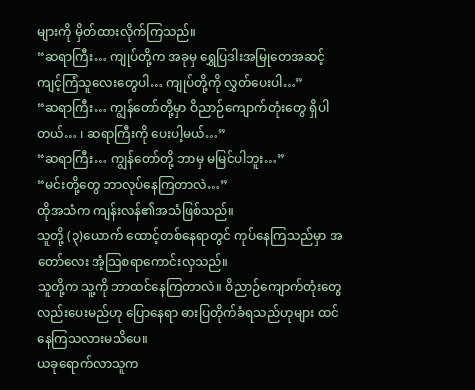များကို မှိတ်ထားလိုက်ကြသည်။
“ဆရာကြီး… ကျုပ်တို့က အခုမှ ရွှေပြဒါးအမြုတေအဆင့် ကျင့်ကြံသူလေးတွေပါ… ကျုပ်တို့ကို လွှတ်ပေးပါ…”
“ဆရာကြီး… ကျွန်တော်တို့မှာ ဝိညာဉ်ကျောက်တုံးတွေ ရှိပါတယ်… ၊ ဆရာကြီးကို ပေးပါ့မယ်…”
“ဆရာကြီး… ကျွန်တော်တို့ ဘာမှ မမြင်ပါဘူး…”
“မင်းတို့တွေ ဘာလုပ်နေကြတာလဲ…”
ထိုအသံက ကျန်းလန်၏အသံဖြစ်သည်။
သူတို့ (၃)ယောက် ထောင့်တစ်နေရာတွင် ကုပ်နေကြသည်မှာ အတော်လေး အံ့သြစရာကောင်းလှသည်။
သူတို့က သူ့ကို ဘာထင်နေကြတာလဲ။ ဝိညာဉ်ကျောက်တုံးတွေလည်းပေးမည်ဟု ပြောနေရာ ဓားပြတိုက်ခံရသည်ဟုများ ထင်နေကြသလားမသိပေ။
ယခုရောက်လာသူက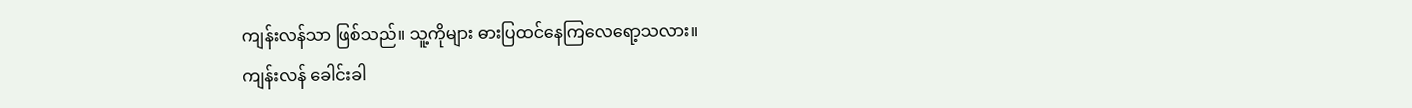ကျန်းလန်သာ ဖြစ်သည်။ သူ့ကိုများ ဓားပြထင်နေကြလေရော့သလား။
ကျန်းလန် ခေါင်းခါ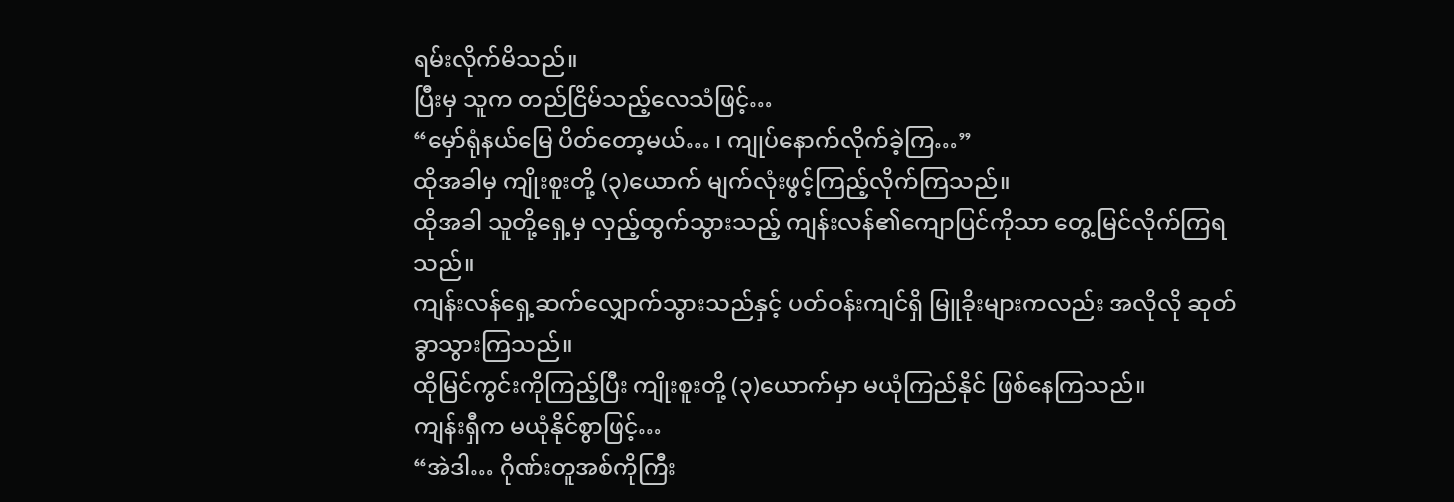ရမ်းလိုက်မိသည်။
ပြီးမှ သူက တည်ငြိမ်သည့်လေသံဖြင့်…
“မှော်ရုံနယ်မြေ ပိတ်တော့မယ်… ၊ ကျုပ်နောက်လိုက်ခဲ့ကြ…”
ထိုအခါမှ ကျိုးစူးတို့ (၃)ယောက် မျက်လုံးဖွင့်ကြည့်လိုက်ကြသည်။
ထိုအခါ သူတို့ရှေ့မှ လှည့်ထွက်သွားသည့် ကျန်းလန်၏ကျောပြင်ကိုသာ တွေ့မြင်လိုက်ကြရသည်။
ကျန်းလန်ရှေ့ဆက်လျှောက်သွားသည်နှင့် ပတ်ဝန်းကျင်ရှိ မြူခိုးများကလည်း အလိုလို ဆုတ်ခွာသွားကြသည်။
ထိုမြင်ကွင်းကိုကြည့်ပြီး ကျိုးစူးတို့ (၃)ယောက်မှာ မယုံကြည်နိုင် ဖြစ်နေကြသည်။
ကျန်းရှီက မယုံနိုင်စွာဖြင့်…
“အဲဒါ… ဂိုဏ်းတူအစ်ကိုကြီး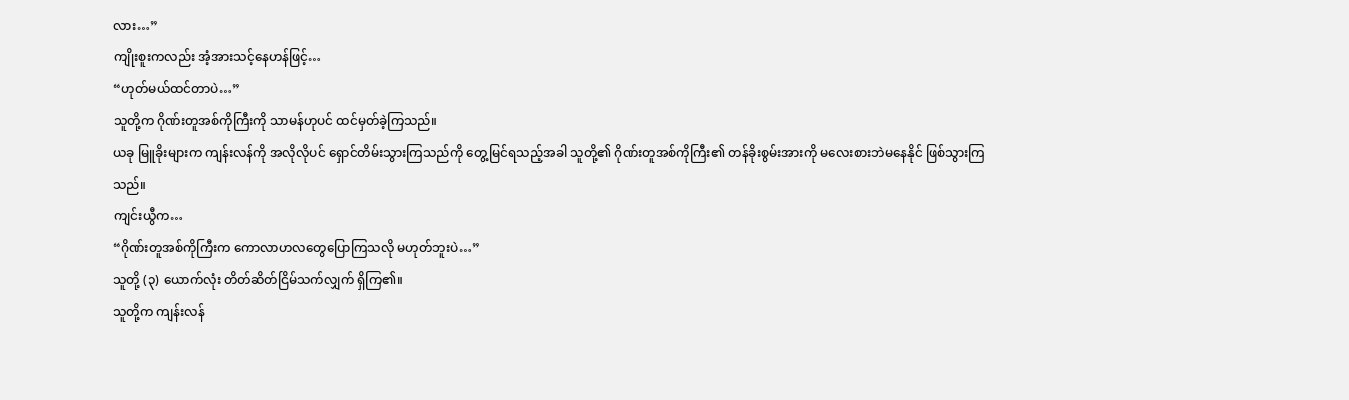လား…”
ကျိုးစူးကလည်း အံ့အားသင့်နေဟန်ဖြင့်…
“ဟုတ်မယ်ထင်တာပဲ…”
သူတို့က ဂိုဏ်းတူအစ်ကိုကြီးကို သာမန်ဟုပင် ထင်မှတ်ခဲ့ကြသည်။
ယခု မြူခိုးများက ကျန်းလန်ကို အလိုလိုပင် ရှောင်တိမ်းသွားကြသည်ကို တွေ့မြင်ရသည့်အခါ သူတို့၏ ဂိုဏ်းတူအစ်ကိုကြီး၏ တန်ခိုးစွမ်းအားကို မလေးစားဘဲမနေနိုင် ဖြစ်သွားကြသည်။
ကျင်းယွီက…
“ဂိုဏ်းတူအစ်ကိုကြီးက ကောလာဟလတွေပြောကြသလို မဟုတ်ဘူးပဲ…”
သူတို့ (၃) ယောက်လုံး တိတ်ဆိတ်ငြိမ်သက်လျှက် ရှိကြ၏။
သူတို့က ကျန်းလန်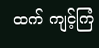ထက် ကျင့်ကြံ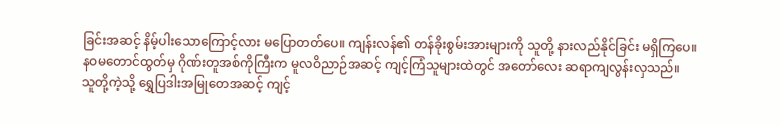ခြင်းအဆင့် နိမ့်ပါးသောကြောင့်လား မပြောတတ်ပေ။ ကျန်းလန်၏ တန်ခိုးစွမ်းအားများကို သူတို့ နားလည်နိုင်ခြင်း မရှိကြပေ။
နဝမတောင်ထွတ်မှ ဂိုဏ်းတူအစ်ကိုကြီးက မူလဝိညာဉ်အဆင့် ကျင့်ကြံသူများထဲတွင် အတော်လေး ဆရာကျလွန်းလှသည်။
သူတို့ကဲ့သို့ ရွှေပြဒါးအမြုတေအဆင့် ကျင့်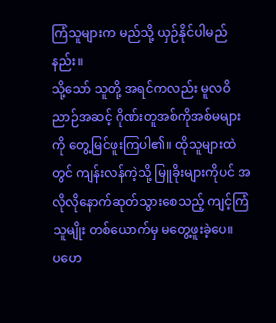ကြံသူများက မည်သို့ ယှဉ်နိုင်ပါမည်နည်း။
သို့သော် သူတို့ အရင်ကလည်း မူလဝိညာဉ်အဆင့် ဂိုဏ်းတူအစ်ကိုအစ်မများကို တွေ့မြင်ဖူးကြပါ၏။ ထိုသူများထဲတွင် ကျန်းလန်ကဲ့သို့ မြူခိုးများကိုပင် အလိုလိုနောက်ဆုတ်သွားစေသည့် ကျင့်ကြံသူမျိုး တစ်ယောက်မှ မတွေ့ဖူးခဲ့ပေ။
ပဟေ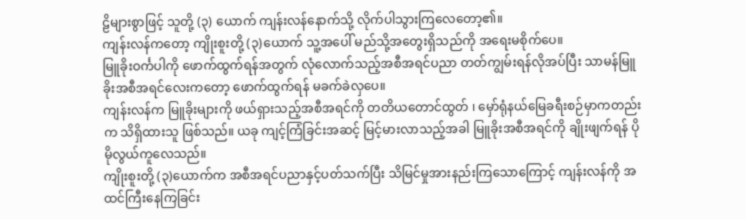ဠိများစွာဖြင့် သူတို့ (၃) ယောက် ကျန်းလန်နောက်သို့ လိုက်ပါသွားကြလေတော့၏။
ကျန်းလန်ကတော့ ကျိုးစူးတို့ (၃)ယောက် သူ့အပေါ် မည်သို့အတွေးရှိသည်ကို အရေးမစိုက်ပေ။
မြူခိုးဝင်္ကပါကို ဖောက်ထွက်ရန်အတွက် လုံလောက်သည့်အစီအရင်ပညာ တတ်ကျွမ်းရန်လိုအပ်ပြီး သာမန်မြူခိုးအစီအရင်လေးကတော့ ဖောက်ထွက်ရန် မခက်ခဲလှပေ။
ကျန်းလန်က မြူခိုးများကို ဖယ်ရှားသည့်အစီအရင်ကို တတိယတောင်ထွတ် ၊ မှော်ရုံနယ်မြေခရီးစဉ်မှာကတည်းက သိရှိထားသူ ဖြစ်သည်။ ယခု ကျင့်ကြံခြင်းအဆင့် မြင့်မားလာသည့်အခါ မြူခိုးအစီအရင်ကို ချိုးဖျက်ရန် ပိုမိုလွယ်ကူလေသည်။
ကျိုးစူးတို့ (၃)ယောက်က အစီအရင်ပညာနှင့်ပတ်သက်ပြီး သိမြင်မှုအားနည်းကြသောကြောင့် ကျန်းလန်ကို အထင်ကြီးနေကြခြင်း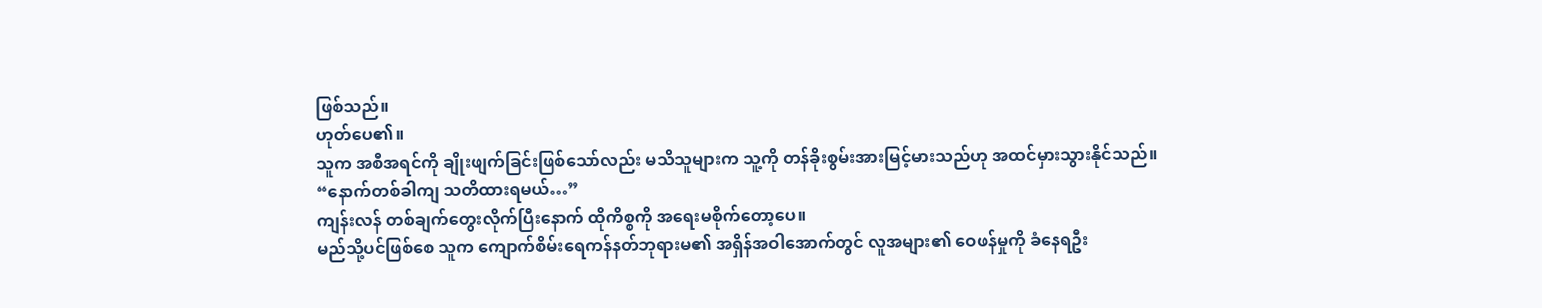ဖြစ်သည်။
ဟုတ်ပေ၏။
သူက အစီအရင်ကို ချိုးဖျက်ခြင်းဖြစ်သော်လည်း မသိသူများက သူ့ကို တန်ခိုးစွမ်းအားမြင့်မားသည်ဟု အထင်မှားသွားနိုင်သည်။
“နောက်တစ်ခါကျ သတိထားရမယ်…”
ကျန်းလန် တစ်ချက်တွေးလိုက်ပြီးနောက် ထိုကိစ္စကို အရေးမစိုက်တော့ပေ။
မည်သို့ပင်ဖြစ်စေ သူက ကျောက်စိမ်းရေကန်နတ်ဘုရားမ၏ အရှိန်အဝါအောက်တွင် လူအများ၏ ဝေဖန်မှုကို ခံနေရဦး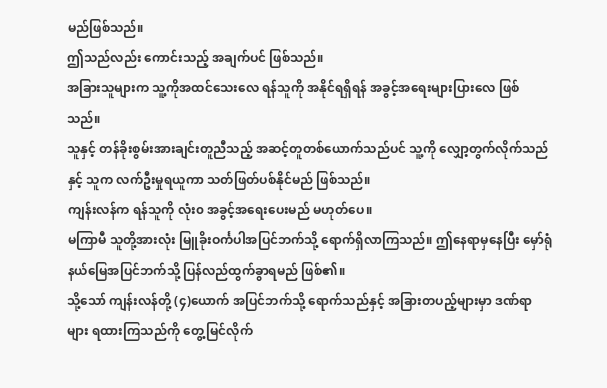မည်ဖြစ်သည်။
ဤသည်လည်း ကောင်းသည့် အချက်ပင် ဖြစ်သည်။
အခြားသူများက သူ့ကိုအထင်သေးလေ ရန်သူကို အနိုင်ရရှိရန် အခွင့်အရေးများပြားလေ ဖြစ်သည်။
သူနှင့် တန်ခိုးစွမ်းအားချင်းတူညီသည့် အဆင့်တူတစ်ယောက်သည်ပင် သူ့ကို လျှော့တွက်လိုက်သည်နှင့် သူက လက်ဦးမှုရယူကာ သတ်ဖြတ်ပစ်နိုင်မည် ဖြစ်သည်။
ကျန်းလန်က ရန်သူကို လုံး၀ အခွင့်အရေးပေးမည် မဟုတ်ပေ။
မကြာမီ သူတို့အားလုံး မြူခိုးဝင်္ကပါအပြင်ဘက်သို့ ရောက်ရှိလာကြသည်။ ဤနေရာမှနေပြီး မှော်ရုံနယ်မြေအပြင်ဘက်သို့ ပြန်လည်ထွက်ခွာရမည် ဖြစ်၏။
သို့သော် ကျန်းလန်တို့ (၄)ယောက် အပြင်ဘက်သို့ ရောက်သည်နှင့် အခြားတပည့်များမှာ ဒဏ်ရာများ ရထားကြသည်ကို တွေ့မြင်လိုက်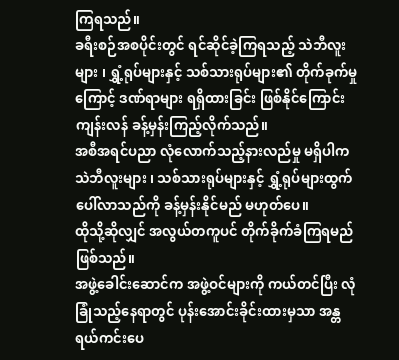ကြရသည်။
ခရီးစဉ်အစပိုင်းတွင် ရင်ဆိုင်ခဲ့ကြရသည့် သဲဘီလူးများ ၊ ရွှံ့ရုပ်များနှင့် သစ်သားရုပ်များ၏ တိုက်ခုက်မှုကြောင့် ဒဏ်ရာများ ရရှိထားခြင်း ဖြစ်နိုင်ကြောင်း ကျန်းလန် ခန့်မှန်းကြည့်လိုက်သည်။
အစီအရင်ပညာ လုံလောက်သည့်နားလည်မှု မရှိပါက သဲဘီလူးများ ၊ သစ်သားရုပ်များနှင့် ရွှံ့ရုပ်များထွက်ပေါ်လာသည်ကို ခန့်မှန်းနိုင်မည် မဟုတ်ပေ။
ထိုသို့ဆိုလျှင် အလွယ်တကူပင် တိုက်ခိုက်ခံကြရမည် ဖြစ်သည်။
အဖွဲ့ခေါင်းဆောင်က အဖွဲ့ဝင်များကို ကယ်တင်ပြီး လုံခြုံသည့်နေရာတွင် ပုန်းအောင်းခိုင်းထားမှသာ အန္တရယ်ကင်းပေ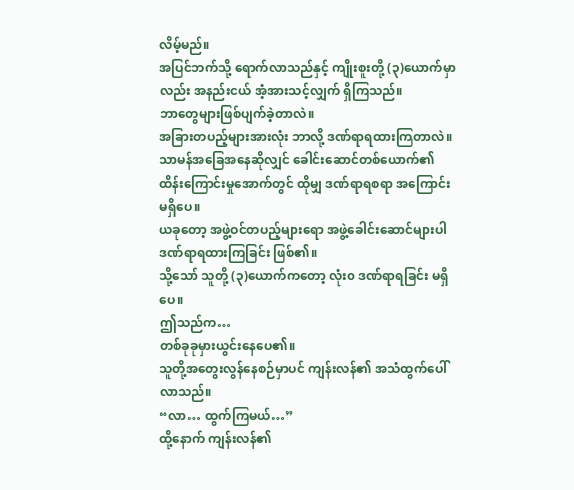လိမ့်မည်။
အပြင်ဘက်သို့ ရောက်လာသည်နှင့် ကျိုးစူးတို့ (၃)ယောက်မှာလည်း အနည်းငယ် အံ့အားသင့်လျှက် ရှိကြသည်။
ဘာတွေများဖြစ်ပျက်ခဲ့တာလဲ။
အခြားတပည့်များအားလုံး ဘာလို့ ဒဏ်ရာရထားကြတာလဲ။
သာမန်အခြေအနေဆိုလျှင် ခေါင်းဆောင်တစ်ယောက်၏ ထိန်းကြောင်းမှုအောက်တွင် ထိုမျှ ဒဏ်ရာရစရာ အကြောင်းမရှိပေ။
ယခုတော့ အဖွဲ့ဝင်တပည့်များရော အဖွဲ့ခေါင်းဆောင်များပါ ဒဏ်ရာရထားကြခြင်း ဖြစ်၏။
သို့သော် သူတို့ (၃)ယောက်ကတော့ လုံး၀ ဒဏ်ရာရခြင်း မရှိပေ။
ဤသည်က…
တစ်ခုခုမှားယွင်းနေပေ၏။
သူတို့အတွေးလွန်နေစဉ်မှာပင် ကျန်းလန်၏ အသံထွက်ပေါ်လာသည်။
“လာ… ထွက်ကြမယ်…”
ထို့နောက် ကျန်းလန်၏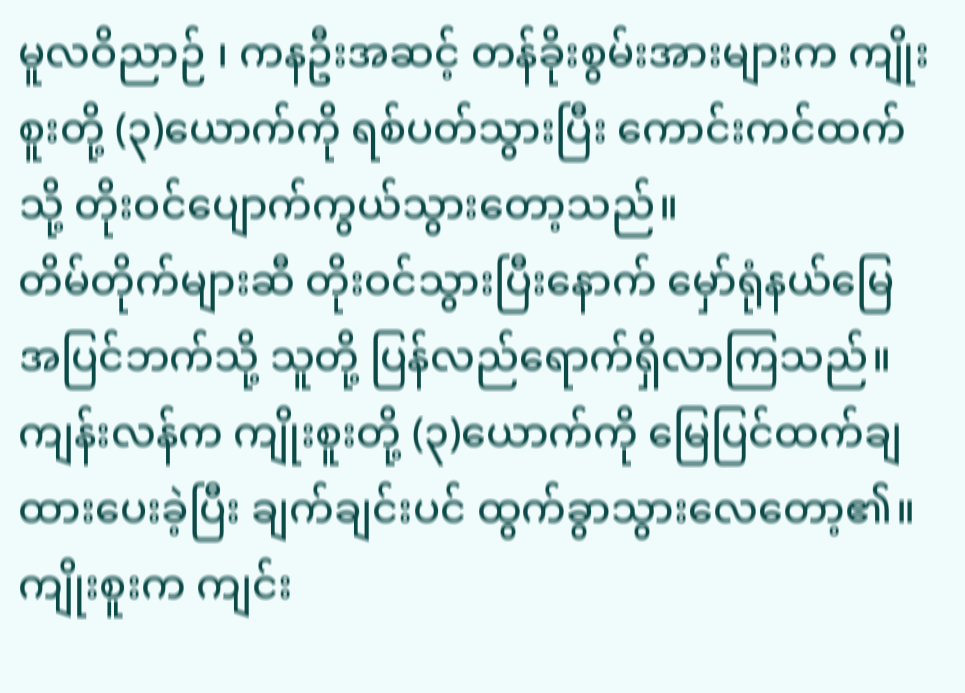မူလဝိညာဉ် ၊ ကနဦးအဆင့် တန်ခိုးစွမ်းအားများက ကျိုးစူးတို့ (၃)ယောက်ကို ရစ်ပတ်သွားပြီး ကောင်းကင်ထက်သို့ တိုးဝင်ပျောက်ကွယ်သွားတော့သည်။
တိမ်တိုက်များဆီ တိုးဝင်သွားပြီးနောက် မှော်ရုံနယ်မြေအပြင်ဘက်သို့ သူတို့ ပြန်လည်ရောက်ရှိလာကြသည်။
ကျန်းလန်က ကျိုးစူးတို့ (၃)ယောက်ကို မြေပြင်ထက်ချထားပေးခဲ့ပြီး ချက်ချင်းပင် ထွက်ခွာသွားလေတော့၏။
ကျိုးစူးက ကျင်း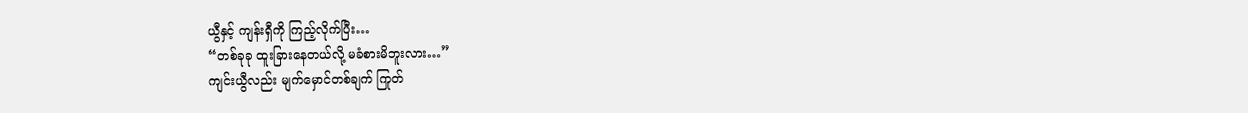ယွီနှင့် ကျန်းရှီကို ကြည့်လိုက်ပြီး…
“တစ်ခုခု ထူးခြားနေတယ်လို့ မခံစားမိဘူးလား…”
ကျင်းယွီလည်း မျက်မှောင်တစ်ချက် ကြုတ်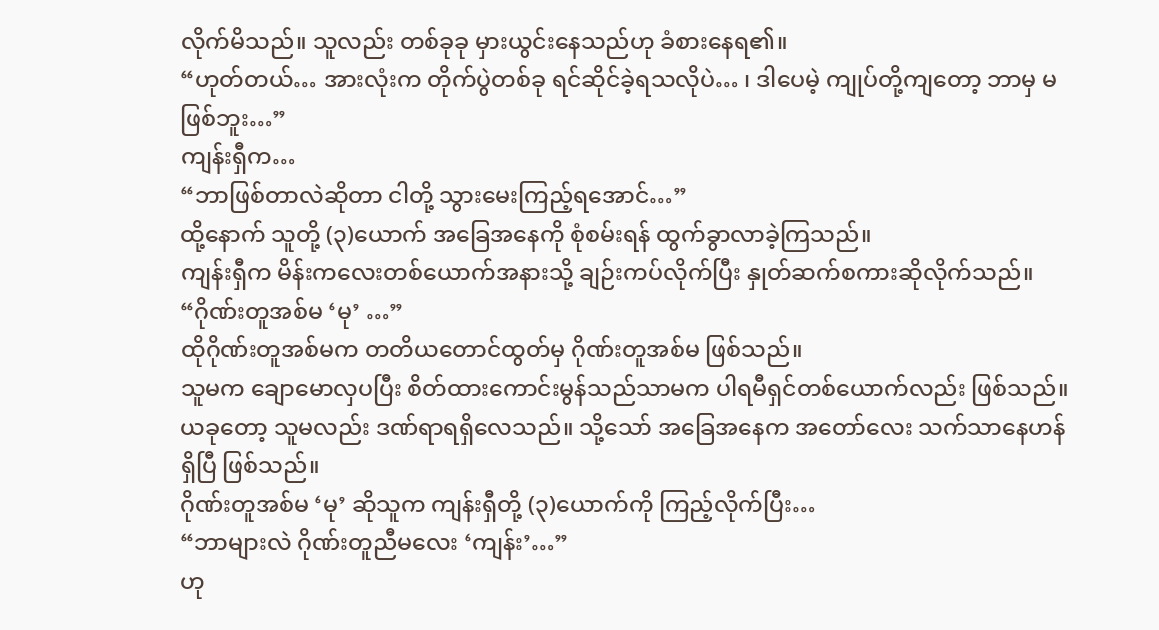လိုက်မိသည်။ သူလည်း တစ်ခုခု မှားယွင်းနေသည်ဟု ခံစားနေရ၏။
“ဟုတ်တယ်… အားလုံးက တိုက်ပွဲတစ်ခု ရင်ဆိုင်ခဲ့ရသလိုပဲ… ၊ ဒါပေမဲ့ ကျုပ်တို့ကျတော့ ဘာမှ မဖြစ်ဘူး…”
ကျန်းရှီက…
“ဘာဖြစ်တာလဲဆိုတာ ငါတို့ သွားမေးကြည့်ရအောင်…”
ထို့နောက် သူတို့ (၃)ယောက် အခြေအနေကို စုံစမ်းရန် ထွက်ခွာလာခဲ့ကြသည်။
ကျန်းရှီက မိန်းကလေးတစ်ယောက်အနားသို့ ချဉ်းကပ်လိုက်ပြီး နှုတ်ဆက်စကားဆိုလိုက်သည်။
“ဂိုဏ်းတူအစ်မ ‘မု’ …”
ထိုဂိုဏ်းတူအစ်မက တတိယတောင်ထွတ်မှ ဂိုဏ်းတူအစ်မ ဖြစ်သည်။
သူမက ချောမောလှပပြီး စိတ်ထားကောင်းမွန်သည်သာမက ပါရမီရှင်တစ်ယောက်လည်း ဖြစ်သည်။
ယခုတော့ သူမလည်း ဒဏ်ရာရရှိလေသည်။ သို့သော် အခြေအနေက အတော်လေး သက်သာနေဟန် ရှိပြီ ဖြစ်သည်။
ဂိုဏ်းတူအစ်မ ‘မု’ ဆိုသူက ကျန်းရှီတို့ (၃)ယောက်ကို ကြည့်လိုက်ပြီး…
“ဘာများလဲ ဂိုဏ်းတူညီမလေး ‘ကျန်း’…”
ဟု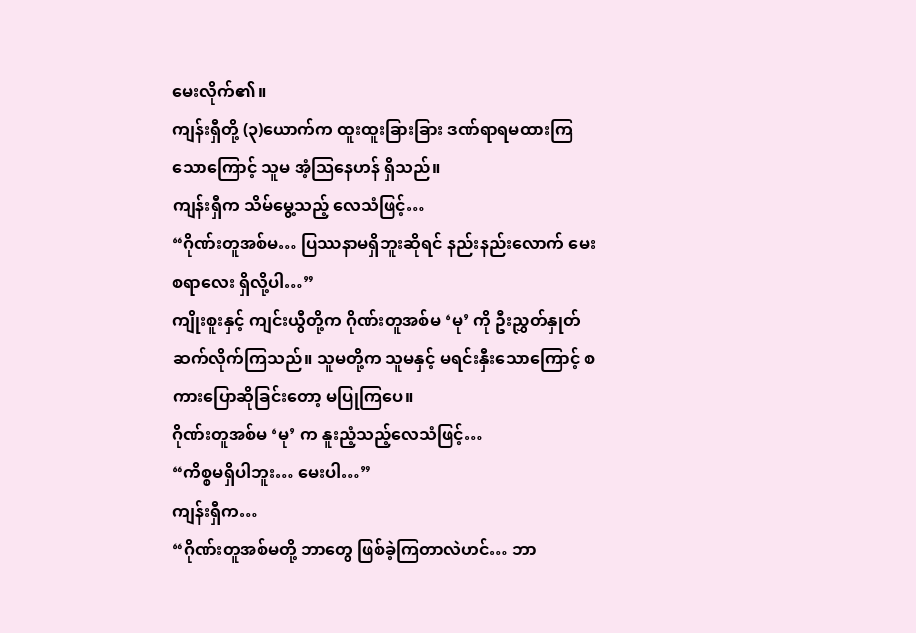မေးလိုက်၏။
ကျန်းရှီတို့ (၃)ယောက်က ထူးထူးခြားခြား ဒဏ်ရာရမထားကြသောကြောင့် သူမ အံ့သြနေဟန် ရှိသည်။
ကျန်းရှီက သိမ်မွေ့သည့် လေသံဖြင့်…
“ဂိုဏ်းတူအစ်မ… ပြဿနာမရှိဘူးဆိုရင် နည်းနည်းလောက် မေးစရာလေး ရှိလို့ပါ…”
ကျိုးစူးနှင့် ကျင်းယွီတို့က ဂိုဏ်းတူအစ်မ ‘မု’ ကို ဦးညွှတ်နှုတ်ဆက်လိုက်ကြသည်။ သူမတို့က သူမနှင့် မရင်းနှီးသောကြောင့် စကားပြောဆိုခြင်းတော့ မပြုကြပေ။
ဂိုဏ်းတူအစ်မ ‘မု’ က နူးညံ့သည့်လေသံဖြင့်…
“ကိစ္စမရှိပါဘူး… မေးပါ…”
ကျန်းရှီက…
“ဂိုဏ်းတူအစ်မတို့ ဘာတွေ ဖြစ်ခဲ့ကြတာလဲဟင်… ဘာ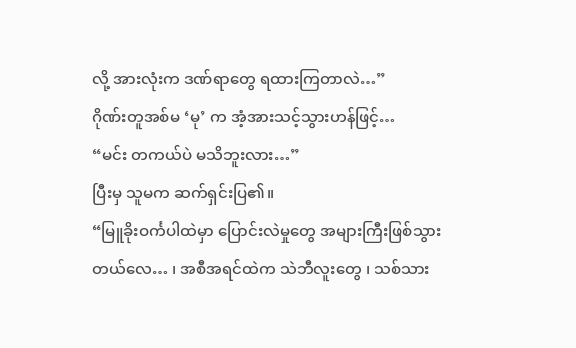လို့ အားလုံးက ဒဏ်ရာတွေ ရထားကြတာလဲ…”
ဂိုဏ်းတူအစ်မ ‘မု’ က အံ့အားသင့်သွားဟန်ဖြင့်…
“မင်း တကယ်ပဲ မသိဘူးလား…”
ပြီးမှ သူမက ဆက်ရှင်းပြ၏။
“မြူခိုးဝင်္ကပါထဲမှာ ပြောင်းလဲမှုတွေ အများကြီးဖြစ်သွားတယ်လေ… ၊ အစီအရင်ထဲက သဲဘီလူးတွေ ၊ သစ်သား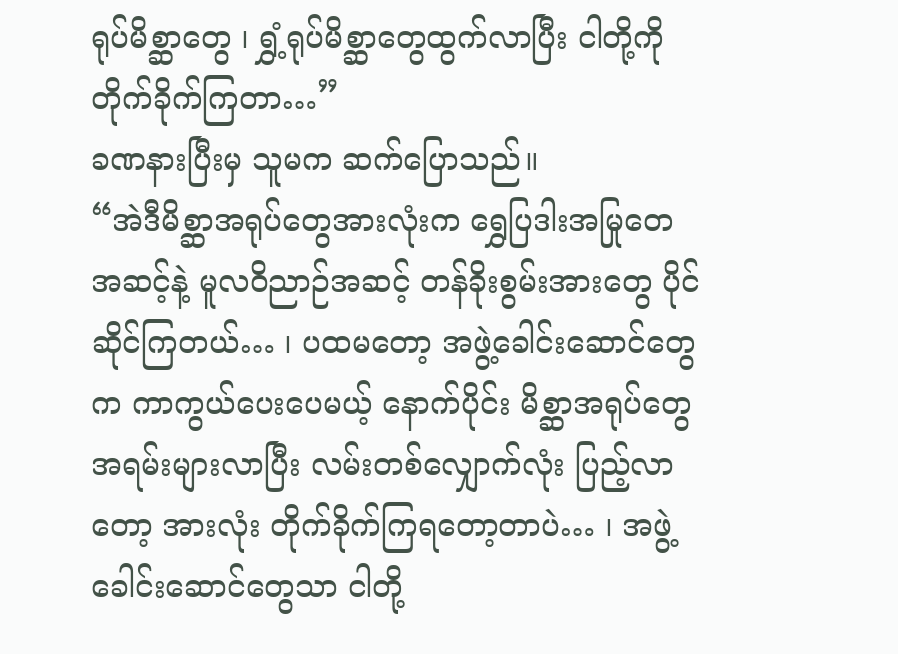ရုပ်မိစ္ဆာတွေ ၊ ရွှံ့ရုပ်မိစ္ဆာတွေထွက်လာပြီး ငါတို့ကို တိုက်ခိုက်ကြတာ…”
ခဏနားပြီးမှ သူမက ဆက်ပြောသည်။
“အဲဒီမိစ္ဆာအရုပ်တွေအားလုံးက ရွှေပြဒါးအမြုတေအဆင့်နဲ့ မူလဝိညာဉ်အဆင့် တန်ခိုးစွမ်းအားတွေ ပိုင်ဆိုင်ကြတယ်… ၊ ပထမတော့ အဖွဲ့ခေါင်းဆောင်တွေက ကာကွယ်ပေးပေမယ့် နောက်ပိုင်း မိစ္ဆာအရုပ်တွေ အရမ်းများလာပြီး လမ်းတစ်လျှောက်လုံး ပြည့်လာတော့ အားလုံး တိုက်ခိုက်ကြရတော့တာပဲ… ၊ အဖွဲ့ခေါင်းဆောင်တွေသာ ငါတို့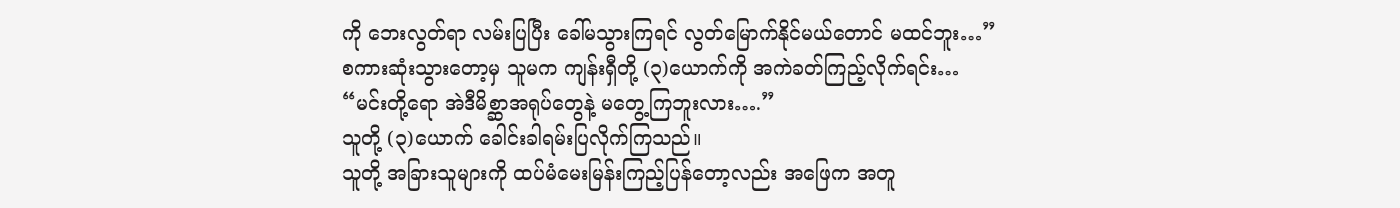ကို ဘေးလွတ်ရာ လမ်းပြပြီး ခေါ်မသွားကြရင် လွတ်မြောက်နိုင်မယ်တောင် မထင်ဘူး…”
စကားဆုံးသွားတော့မှ သူမက ကျန်းရှီတို့ (၃)ယောက်ကို အကဲခတ်ကြည့်လိုက်ရင်း…
“မင်းတို့ရော အဲဒီမိစ္ဆာအရုပ်တွေနဲ့ မတွေ့ကြဘူးလား….”
သူတို့ (၃)ယောက် ခေါင်းခါရမ်းပြလိုက်ကြသည်။
သူတို့ အခြားသူများကို ထပ်မံမေးမြန်းကြည့်ပြန်တော့လည်း အဖြေက အတူ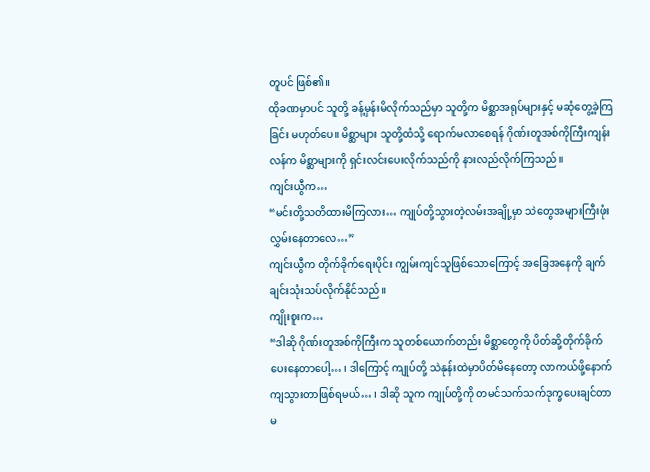တူပင် ဖြစ်၏။
ထိုခဏမှာပင် သူတို့ ခန့်မှန်းမိလိုက်သည်မှာ သူတို့က မိစ္ဆာအရုပ်များနှင့် မဆုံတွေ့ခဲ့ကြခြင်း မဟုတ်ပေ။ မိစ္ဆာများ သူတို့ထံသို့ ရောက်မလာစေရန် ဂိုဏ်းတူအစ်ကိုကြီးကျန်းလန်က မိစ္ဆာများကို ရှင်းလင်းပေးလိုက်သည်ကို နားလည်လိုက်ကြသည်။
ကျင်းယွီက…
“မင်းတို့သတိထားမိကြလား… ကျုပ်တို့သွားတဲ့လမ်းအချို့မှာ သဲတွေအများကြီးဖုံးလွှမ်းနေတာလေ…”
ကျင်းယွီက တိုက်ခိုက်ရေးပိုင်း ကျွမ်းကျင်သူဖြစ်သောကြောင့် အခြေအနေကို ချက်ချင်းသုံးသပ်လိုက်နိုင်သည်။
ကျိုးစူးက…
“ဒါဆို ဂိုဏ်းတူအစ်ကိုကြီးက သူတစ်ယောက်တည်း မိစ္ဆာတွေကို ပိတ်ဆို့တိုက်ခိုက်ပေးနေတာပေါ့… ၊ ဒါကြောင့် ကျုပ်တို့ သဲနုန်းထဲမှာပိတ်မိနေတော့ လာကယ်ဖို့နောက်ကျသွားတာဖြစ်ရမယ်… ၊ ဒါဆို သူက ကျုပ်တို့ကို တမင်သက်သက်ဒုက္ခပေးချင်တာ မ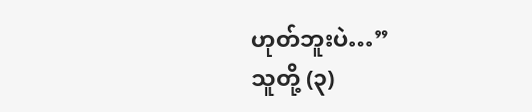ဟုတ်ဘူးပဲ…”
သူတို့ (၃)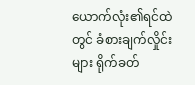ယောက်လုံး၏ရင်ထဲတွင် ခံစားချက်လှိုင်းများ ရိုက်ခတ်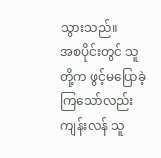သွားသည်။
အစပိုင်းတွင် သူတို့က ဖွင့်မပြောခဲ့ကြသော်လည်း ကျန်းလန် သူ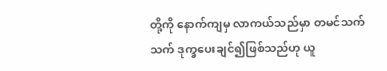တို့ကို နောက်ကျမှ လာကယ်သည်မှာ တမင်သက်သက် ဒုက္ခပေးချင်၍ဖြစ်သည်ဟု ယူ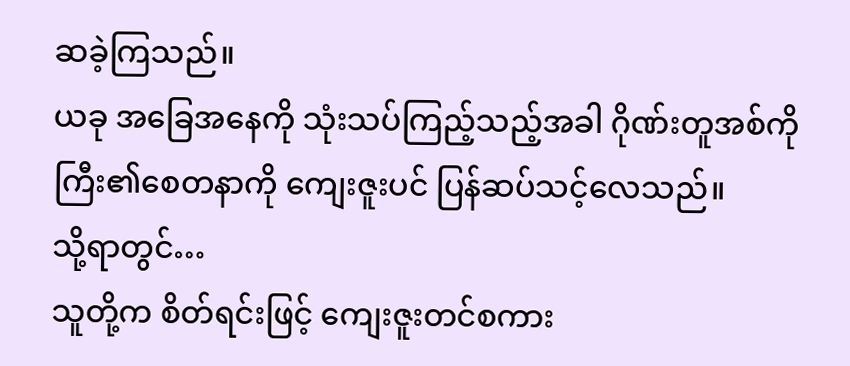ဆခဲ့ကြသည်။
ယခု အခြေအနေကို သုံးသပ်ကြည့်သည့်အခါ ဂိုဏ်းတူအစ်ကိုကြီး၏စေတနာကို ကျေးဇူးပင် ပြန်ဆပ်သင့်လေသည်။
သို့ရာတွင်…
သူတို့က စိတ်ရင်းဖြင့် ကျေးဇူးတင်စကား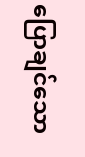ပြောချင်သော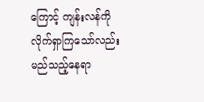ကြောင့် ကျန်းလန်ကို လိုက်ရှာကြသော်လည်း မည်သည့်နေရာ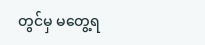တွင်မှ မတွေ့ရ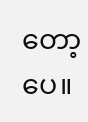တော့ပေ။